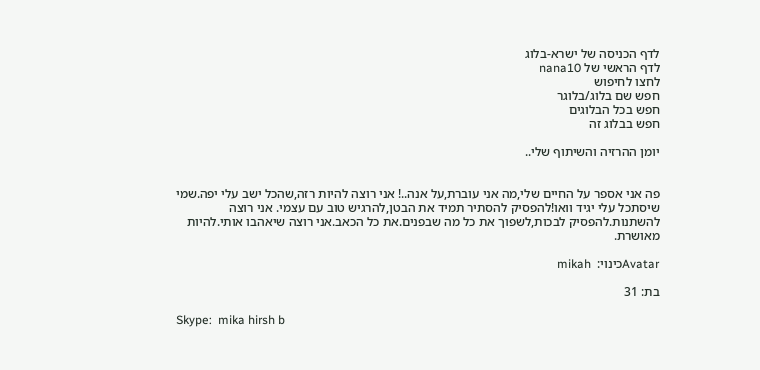לדף הכניסה של ישרא-בלוג
לדף הראשי של nana10
לחצו לחיפוש
חפש שם בלוג/בלוגר
חפש בכל הבלוגים
חפש בבלוג זה

יומן ההרזיה והשיתוף שלי..


פה אני אספר על החיים שלי,מה אני עוברת,על אנה..! אני רוצה להיות רזה,שהכל ישב עלי יפה.שמי שיסתכל עלי יגיד וואו!להפסיק להסתיר תמיד את הבטן,להרגיש טוב עם עצמי. אני רוצה להשתנות.להפסיק לבכות,לשפוך את כל מה שבפנים.את כל הכאב.אני רוצה שיאהבו אותי.להיות מאושרת.

Avatarכינוי:  mikah

בת: 31

Skype:  mika hirsh b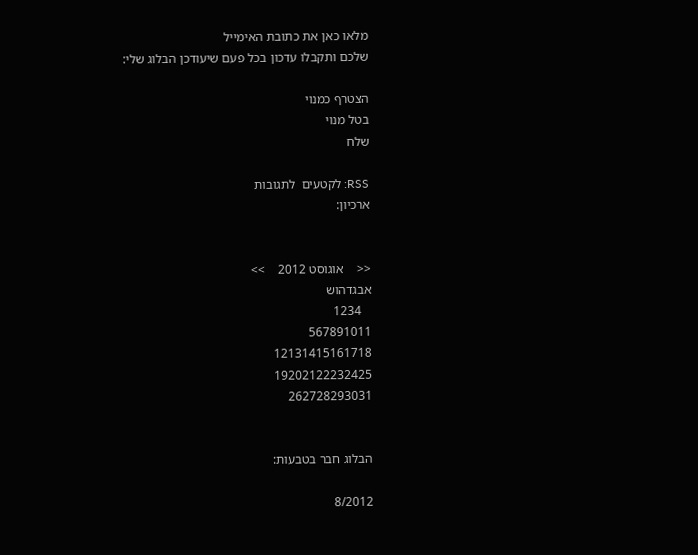מלאו כאן את כתובת האימייל
שלכם ותקבלו עדכון בכל פעם שיעודכן הבלוג שלי:

הצטרף כמנוי
בטל מנוי
שלח

RSS: לקטעים  לתגובות
ארכיון:


<<    אוגוסט 2012    >>
אבגדהוש
   1234
567891011
12131415161718
19202122232425
262728293031


הבלוג חבר בטבעות:

8/2012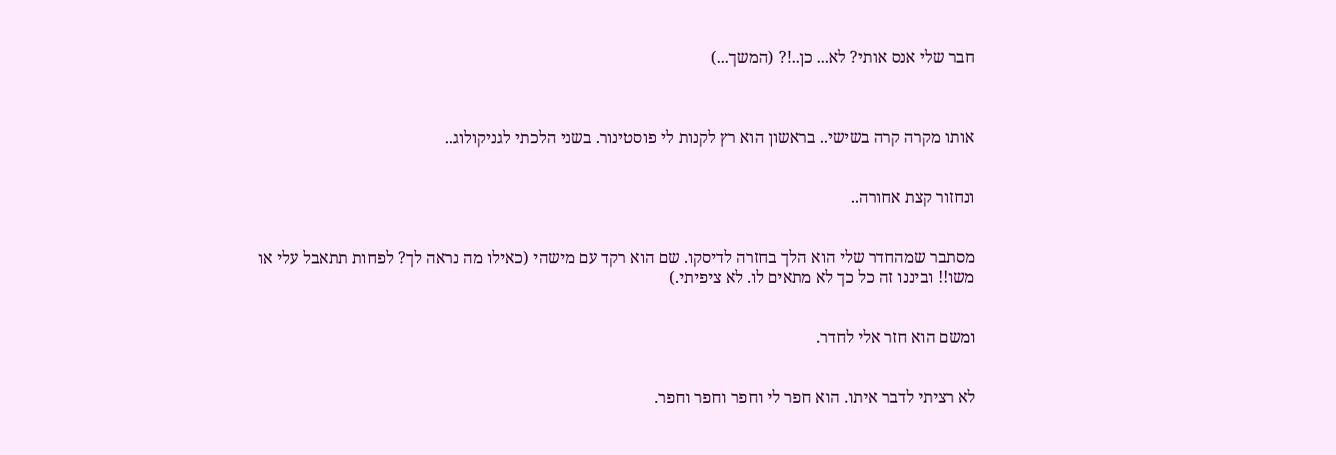חבר שלי אנס אותי? לא... כן..!? (המשך...)



אותו מקרה קרה בשישי.. בראשון הוא רץ לקנות לי פוסטינור. בשני הלכתי לגניקולוג..


ונחזור קצת אחורה..


מסתבר שמהחדר שלי הוא הלך בחזרה לדיסקו. שם הוא רקד עם מישהי (כאילו מה נראה לך? לפחות תתאבל עלי או משו!! וביננו זה כל כך לא מתאים לו. לא ציפיתי.)


ומשם הוא חזר אלי לחדר.


לא רציתי לדבר איתו. הוא חפר לי וחפר וחפר וחפר.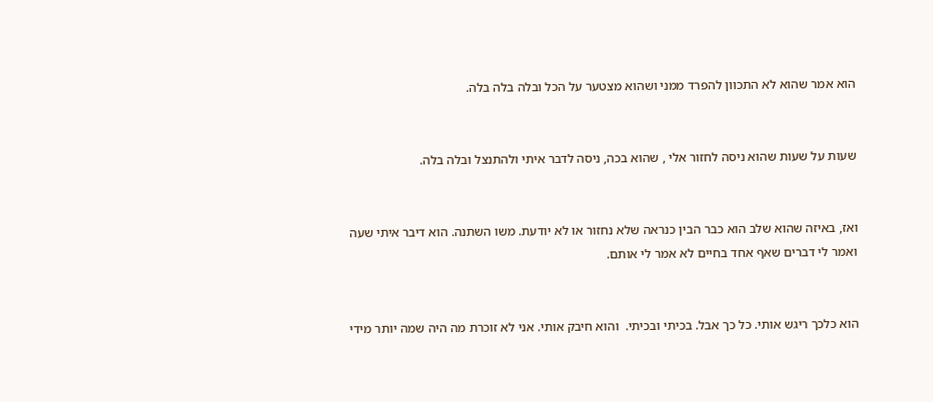הוא אמר שהוא לא התכוון להפרד ממני ושהוא מצטער על הכל ובלה בלה בלה.


שעות על שעות שהוא ניסה לחזור אלי , שהוא בכה, ניסה לדבר איתי ולהתנצל ובלה בלה.


ואז, באיזה שהוא שלב הוא כבר הבין כנראה שלא נחזור או לא יודעת. משו השתנה. הוא דיבר איתי שעה ואמר לי דברים שאף אחד בחיים לא אמר לי אותם.


הוא כלכך ריגש אותי. כל כך אבל. בכיתי ובכיתי.  והוא חיבק אותי. אני לא זוכרת מה היה שמה יותר מידי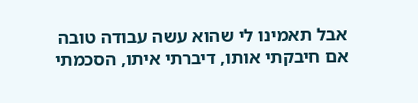אבל תאמינו לי שהוא עשה עבודה טובה אם חיבקתי אותו, דיברתי איתו, הסכמתי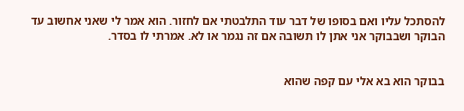להסתכל עליו ואם בסופו של דבר עוד התלבטתי אם לחזור. הוא אמר לי שאני אחשוב עד הבוקר ושבבוקר אני אתן לו תשובה אם זה נגמר או לא. אמרתי לו בסדר.


בבוקר הוא בא אלי עם קפה שהוא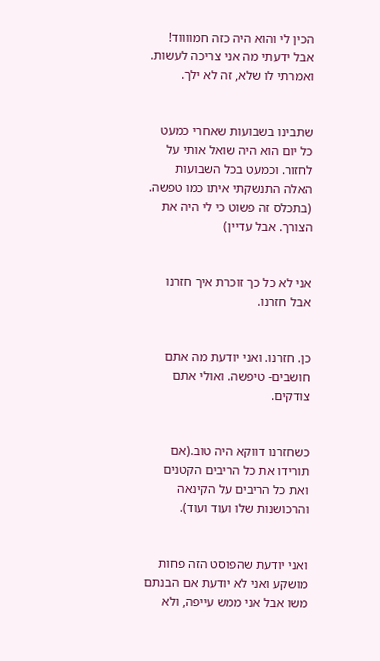הכין לי והוא היה כזה חמווווד! אבל ידעתי מה אני צריכה לעשות. ואמרתי לו שלא, זה לא ילך.


שתבינו בשבועות שאחרי כמעט כל יום הוא היה שואל אותי על לחזור. וכמעט בכל השבועות האלה התנשקתי איתו כמו טפשה. (בתכלס זה פשוט כי לי היה את הצורך. אבל עדיין)


אני לא כל כך זוכרת איך חזרנו אבל חזרנו.


כן. חזרנו. ואני יודעת מה אתם חושבים- טיפשה. ואולי אתם צודקים.


כשחזרנו דווקא היה טוב.(אם תורידו את כל הריבים הקטנים ואת כל הריבים על הקינאה והרכושנות שלו ועוד ועוד).


ואני יודעת שהפוסט הזה פחות מושקע ואני לא יודעת אם הבנתם משו אבל אני ממש עייפה, ולא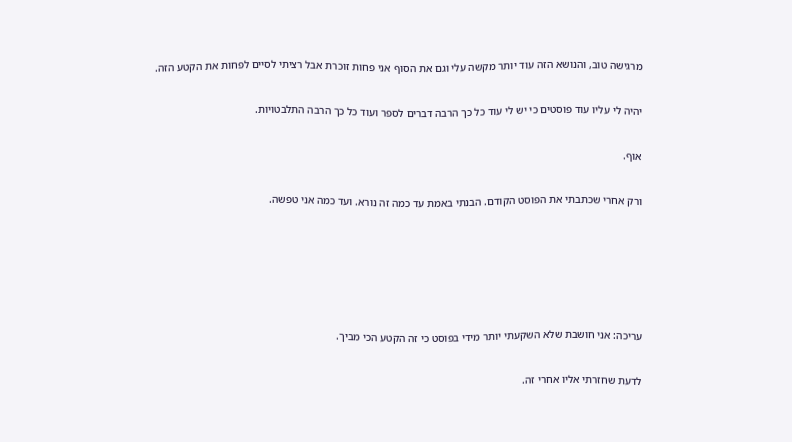מרגישה טוב, והנושא הזה עוד יותר מקשה עלי וגם את הסוף אני פחות זוכרת אבל רציתי לסיים לפחות את הקטע הזה.


יהיה לי עליו עוד פוסטים כי יש לי עוד כל כך הרבה דברים לספר ועוד כל כך הרבה התלבטויות.


אוף.


ורק אחרי שכתבתי את הפוסט הקודם. הבנתי באמת עד כמה זה נורא. ועד כמה אני טפשה.








עריכה: אני חושבת שלא השקעתי יותר מידי בפוסט כי זה הקטע הכי מביך.


לדעת שחזרתי אליו אחרי זה.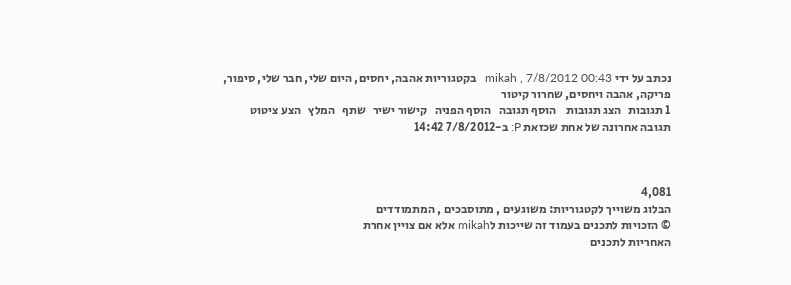נכתב על ידי mikah , 7/8/2012 00:43   בקטגוריות אהבה, יחסים, היום שלי, חבר שלי, סיפור, פריקה, אהבה ויחסים, שחרור קיטור
1 תגובות   הצג תגובות    הוסף תגובה   הוסף הפניה   קישור ישיר   שתף   המלץ   הצע ציטוט
תגובה אחרונה של אחת שכזאת P: ב-7/8/2012 14:42



4,081
הבלוג משוייך לקטגוריות: משוגעים , מתוסבכים , המתמודדים
© הזכויות לתכנים בעמוד זה שייכות לmikah אלא אם צויין אחרת
האחריות לתכנים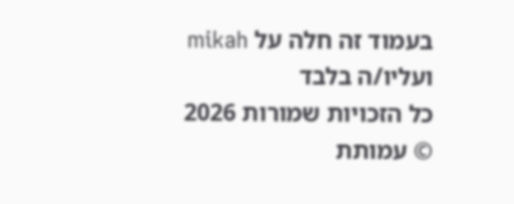בעמוד זה חלה על mikah ועליו/ה בלבד
כל הזכויות שמורות 2026 © עמותת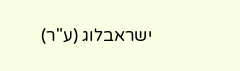ישראבלוג (ע"ר)